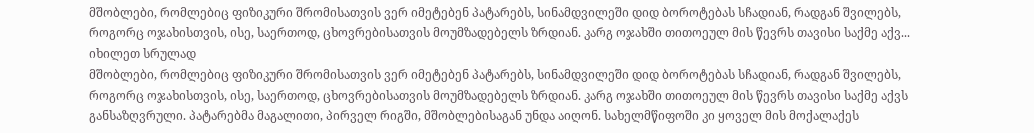მშობლები, რომლებიც ფიზიკური შრომისათვის ვერ იმეტებენ პატარებს, სინამდვილეში დიდ ბოროტებას სჩადიან, რადგან შვილებს, როგორც ოჯახისთვის, ისე, საერთოდ, ცხოვრებისათვის მოუმზადებელს ზრდიან. კარგ ოჯახში თითოეულ მის წევრს თავისი საქმე აქვ...
იხილეთ სრულად
მშობლები, რომლებიც ფიზიკური შრომისათვის ვერ იმეტებენ პატარებს, სინამდვილეში დიდ ბოროტებას სჩადიან, რადგან შვილებს, როგორც ოჯახისთვის, ისე, საერთოდ, ცხოვრებისათვის მოუმზადებელს ზრდიან. კარგ ოჯახში თითოეულ მის წევრს თავისი საქმე აქვს განსაზღვრული. პატარებმა მაგალითი, პირველ რიგში, მშობლებისაგან უნდა აიღონ. სახელმწიფოში კი ყოველ მის მოქალაქეს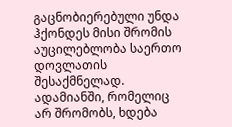გაცნობიერებული უნდა ჰქონდეს მისი შრომის აუცილებლობა საერთო დოვლათის შესაქმნელად.
ადამიანში, რომელიც არ შრომობს, ხდება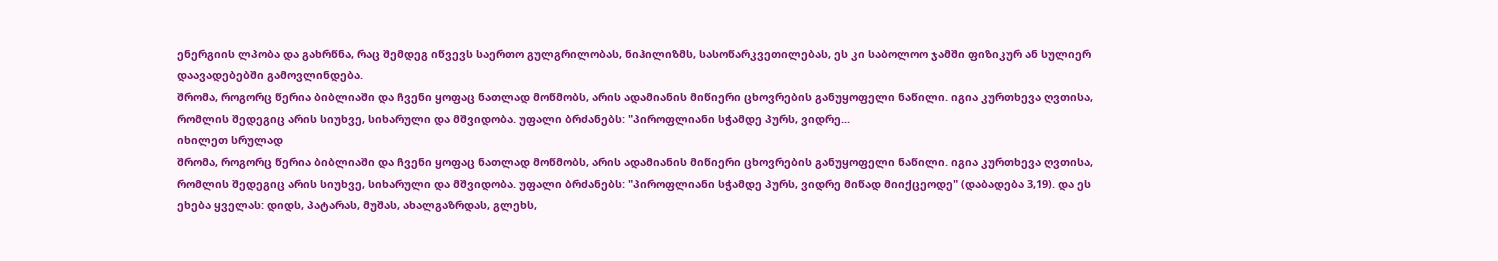ენერგიის ლპობა და გახრწნა, რაც შემდეგ იწვევს საერთო გულგრილობას, ნიჰილიზმს, სასოწარკვეთილებას, ეს კი საბოლოო ჯამში ფიზიკურ ან სულიერ დაავადებებში გამოვლინდება.
შრომა, როგორც წერია ბიბლიაში და ჩვენი ყოფაც ნათლად მოწმობს, არის ადამიანის მიწიერი ცხოვრების განუყოფელი ნაწილი. იგია კურთხევა ღვთისა, რომლის შედეგიც არის სიუხვე, სიხარული და მშვიდობა. უფალი ბრძანებს: "პიროფლიანი სჭამდე პურს, ვიდრე...
იხილეთ სრულად
შრომა, როგორც წერია ბიბლიაში და ჩვენი ყოფაც ნათლად მოწმობს, არის ადამიანის მიწიერი ცხოვრების განუყოფელი ნაწილი. იგია კურთხევა ღვთისა, რომლის შედეგიც არის სიუხვე, სიხარული და მშვიდობა. უფალი ბრძანებს: "პიროფლიანი სჭამდე პურს, ვიდრე მიწად მიიქცეოდე" (დაბადება 3,19). და ეს ეხება ყველას: დიდს, პატარას, მუშას, ახალგაზრდას, გლეხს,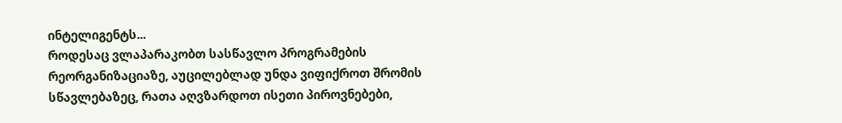ინტელიგენტს...
როდესაც ვლაპარაკობთ სასწავლო პროგრამების რეორგანიზაციაზე, აუცილებლად უნდა ვიფიქროთ შრომის სწავლებაზეც, რათა აღვზარდოთ ისეთი პიროვნებები,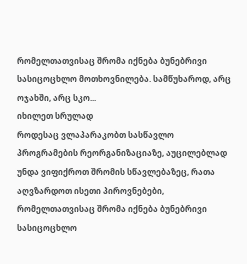რომელთათვისაც შრომა იქნება ბუნებრივი სასიცოცხლო მოთხოვნილება. სამწუხაროდ, არც ოჯახში, არც სკო...
იხილეთ სრულად
როდესაც ვლაპარაკობთ სასწავლო პროგრამების რეორგანიზაციაზე, აუცილებლად უნდა ვიფიქროთ შრომის სწავლებაზეც, რათა აღვზარდოთ ისეთი პიროვნებები, რომელთათვისაც შრომა იქნება ბუნებრივი სასიცოცხლო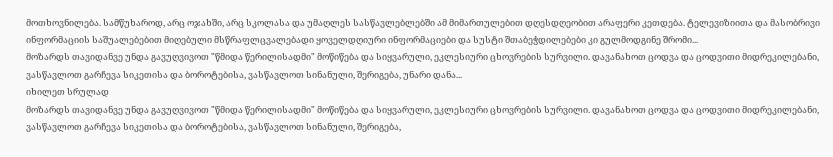მოთხოვნილება. სამწუხაროდ, არც ოჯახში, არც სკოლასა და უმაღლეს სასწავლებლებში ამ მიმართულებით დღესდღეობით არაფერი კეთდება. ტელევიზიითა და მასობრივი ინფორმაციის საშუალებებით მიღებული მსწრაფლცვალებადი ყოველდღიური ინფორმაციები და სუსტი შთაბეჭდილებები კი გულმოდგინე შრომი...
მოზარდს თავიდანვე უნდა გავუღვივოთ "წმიდა წერილისადმი" მოწიწება და სიყვარული, ეკლესიური ცხოვრების სურვილი. დავანახოთ ცოდვა და ცოდვითი მიდრეკილებანი, ვასწავლოთ გარჩევა სიკეთისა და ბოროტებისა, ვასწავლოთ სინანული, შერიგება, უნარი დანა...
იხილეთ სრულად
მოზარდს თავიდანვე უნდა გავუღვივოთ "წმიდა წერილისადმი" მოწიწება და სიყვარული, ეკლესიური ცხოვრების სურვილი. დავანახოთ ცოდვა და ცოდვითი მიდრეკილებანი, ვასწავლოთ გარჩევა სიკეთისა და ბოროტებისა, ვასწავლოთ სინანული, შერიგება,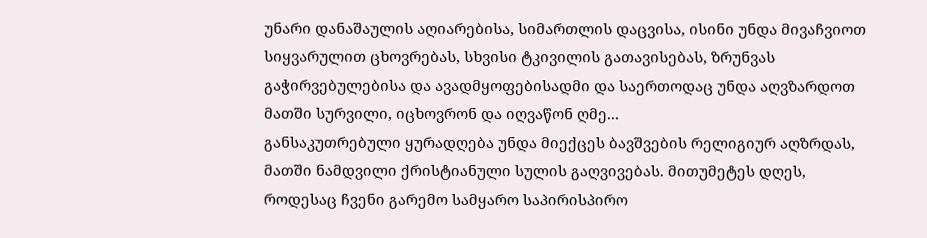უნარი დანაშაულის აღიარებისა, სიმართლის დაცვისა, ისინი უნდა მივაჩვიოთ სიყვარულით ცხოვრებას, სხვისი ტკივილის გათავისებას, ზრუნვას გაჭირვებულებისა და ავადმყოფებისადმი და საერთოდაც უნდა აღვზარდოთ მათში სურვილი, იცხოვრონ და იღვაწონ ღმე...
განსაკუთრებული ყურადღება უნდა მიექცეს ბავშვების რელიგიურ აღზრდას, მათში ნამდვილი ქრისტიანული სულის გაღვივებას. მითუმეტეს დღეს, როდესაც ჩვენი გარემო სამყარო საპირისპირო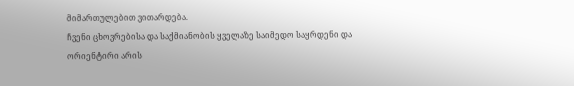მიმართულებით ვითარდება.
ჩვენი ცხოვრებისა და საქმიანობის ყველაზე საიმედო საყრდენი და ორიენტირი არის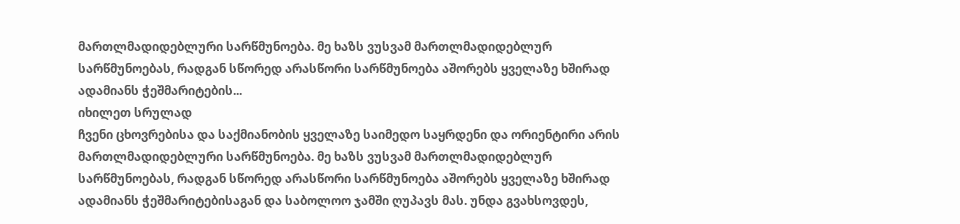მართლმადიდებლური სარწმუნოება. მე ხაზს ვუსვამ მართლმადიდებლურ სარწმუნოებას, რადგან სწორედ არასწორი სარწმუნოება აშორებს ყველაზე ხშირად ადამიანს ჭეშმარიტების...
იხილეთ სრულად
ჩვენი ცხოვრებისა და საქმიანობის ყველაზე საიმედო საყრდენი და ორიენტირი არის მართლმადიდებლური სარწმუნოება. მე ხაზს ვუსვამ მართლმადიდებლურ სარწმუნოებას, რადგან სწორედ არასწორი სარწმუნოება აშორებს ყველაზე ხშირად ადამიანს ჭეშმარიტებისაგან და საბოლოო ჯამში ღუპავს მას. უნდა გვახსოვდეს,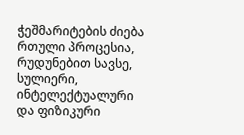ჭეშმარიტების ძიება რთული პროცესია, რუდუნებით სავსე, სულიერი, ინტელექტუალური და ფიზიკური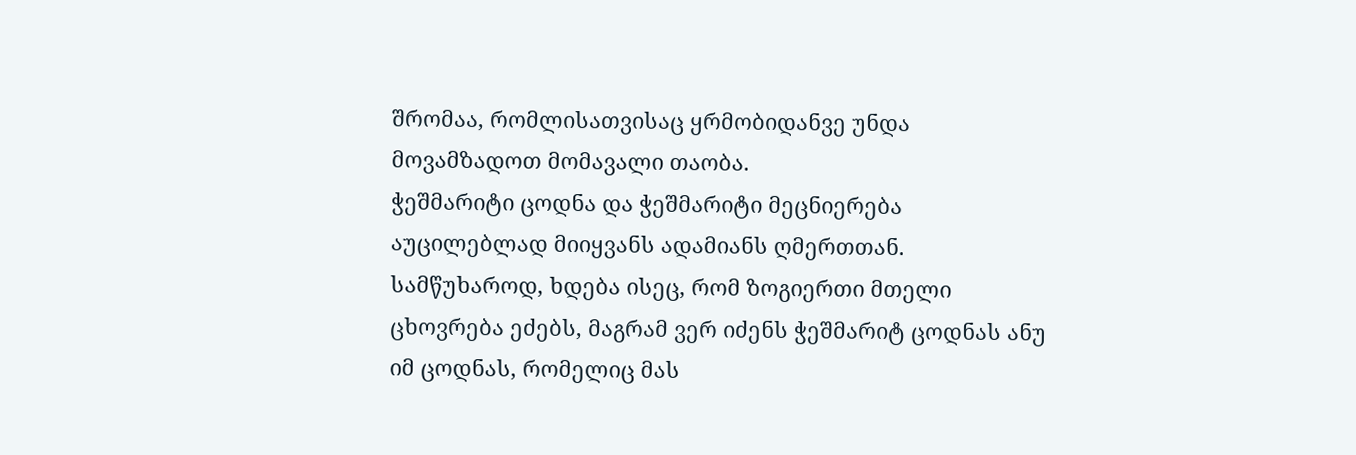შრომაა, რომლისათვისაც ყრმობიდანვე უნდა მოვამზადოთ მომავალი თაობა.
ჭეშმარიტი ცოდნა და ჭეშმარიტი მეცნიერება აუცილებლად მიიყვანს ადამიანს ღმერთთან. სამწუხაროდ, ხდება ისეც, რომ ზოგიერთი მთელი ცხოვრება ეძებს, მაგრამ ვერ იძენს ჭეშმარიტ ცოდნას ანუ იმ ცოდნას, რომელიც მას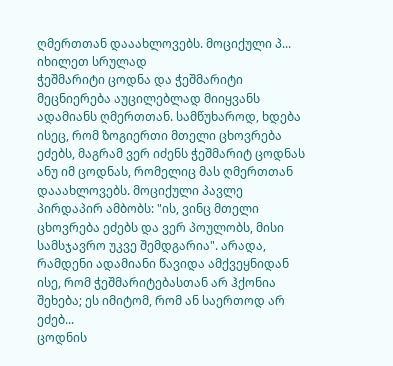ღმერთთან დააახლოვებს. მოციქული პ...
იხილეთ სრულად
ჭეშმარიტი ცოდნა და ჭეშმარიტი მეცნიერება აუცილებლად მიიყვანს ადამიანს ღმერთთან. სამწუხაროდ, ხდება ისეც, რომ ზოგიერთი მთელი ცხოვრება ეძებს, მაგრამ ვერ იძენს ჭეშმარიტ ცოდნას ანუ იმ ცოდნას, რომელიც მას ღმერთთან დააახლოვებს. მოციქული პავლე პირდაპირ ამბობს: "ის, ვინც მთელი ცხოვრება ეძებს და ვერ პოულობს, მისი სამსჯავრო უკვე შემდგარია". არადა, რამდენი ადამიანი წავიდა ამქვეყნიდან ისე, რომ ჭეშმარიტებასთან არ ჰქონია შეხება; ეს იმიტომ, რომ ან საერთოდ არ ეძებ...
ცოდნის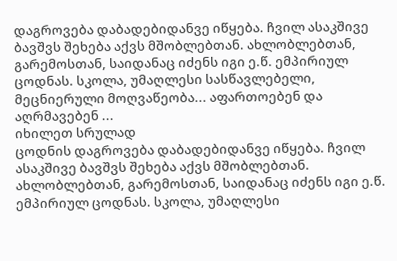დაგროვება დაბადებიდანვე იწყება. ჩვილ ასაკშივე ბავშვს შეხება აქვს მშობლებთან. ახლობლებთან, გარემოსთან, საიდანაც იძენს იგი ე.წ. ემპირიულ ცოდნას. სკოლა, უმაღლესი სასწავლებელი, მეცნიერული მოღვაწეობა... აფართოებენ და აღრმავებენ ...
იხილეთ სრულად
ცოდნის დაგროვება დაბადებიდანვე იწყება. ჩვილ ასაკშივე ბავშვს შეხება აქვს მშობლებთან. ახლობლებთან, გარემოსთან, საიდანაც იძენს იგი ე.წ. ემპირიულ ცოდნას. სკოლა, უმაღლესი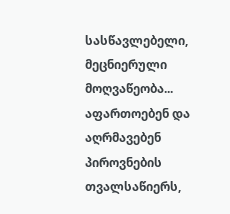სასწავლებელი, მეცნიერული მოღვაწეობა... აფართოებენ და აღრმავებენ პიროვნების თვალსაწიერს,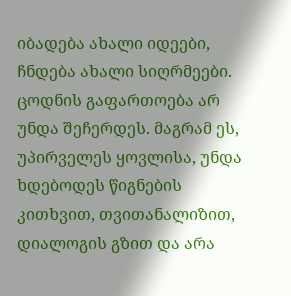იბადება ახალი იდეები, ჩნდება ახალი სიღრმეები. ცოდნის გაფართოება არ უნდა შეჩერდეს. მაგრამ ეს, უპირველეს ყოვლისა, უნდა ხდებოდეს წიგნების კითხვით, თვითანალიზით, დიალოგის გზით და არა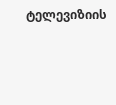ტელევიზიის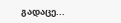გადაცე...